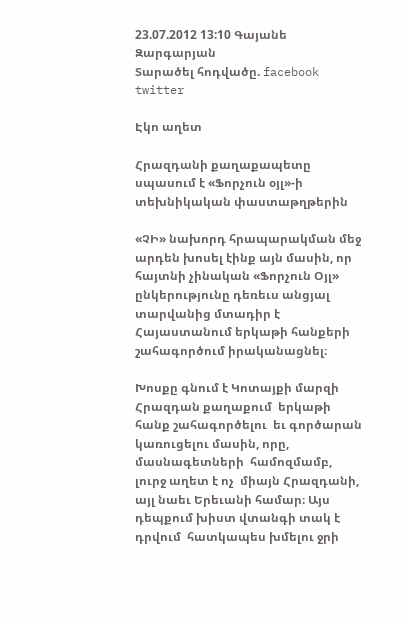23.07.2012 13:10 Գայանե Զարգարյան
Տարածել հոդվածը. facebook twitter

Էկո աղետ

Հրազդանի քաղաքապետը սպասում է «Ֆորչուն օյլ»-ի տեխնիկական փաստաթղթերին

«ՉԻ» նախորդ հրապարակման մեջ արդեն խոսել էինք այն մասին, որ հայտնի չինական «Ֆորչուն Օյլ» ընկերությունը դեռեւս անցյալ տարվանից մտադիր է Հայաստանում երկաթի հանքերի շահագործում իրականացնել։

Խոսքը գնում է Կոտայքի մարզի Հրազդան քաղաքում  երկաթի հանք շահագործելու  եւ գործարան  կառուցելու մասին, որը, մասնագետների  համոզմամբ, լուրջ աղետ է ոչ  միայն Հրազդանի, այլ նաեւ Երեւանի համար։ Այս դեպքում խիստ վտանգի տակ է դրվում  հատկապես խմելու ջրի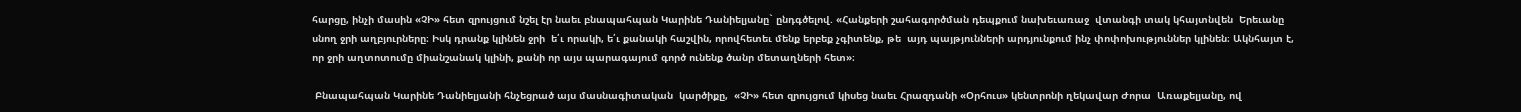հարցը, ինչի մասին «ՉԻ» հետ զրույցում նշել էր նաեւ բնապահպան Կարինե Դանիելյանը` ընդգծելով. «Հանքերի շահագործման դեպքում նախեւառաջ  վտանգի տակ կհայտնվեն  Երեւանը սնող ջրի աղբյուրները։ Իսկ դրանք կլինեն ջրի  ե՛ւ որակի, ե՛ւ քանակի հաշվին, որովհետեւ մենք երբեք չգիտենք, թե  այդ պայթյունների արդյունքում ինչ փոփոխություններ կլինեն։ Ակնհայտ է, որ ջրի աղտոտումը միանշանակ կլինի, քանի որ այս պարագայում գործ ունենք ծանր մետաղների հետ»։

 Բնապահպան Կարինե Դանիելյանի հնչեցրած այս մասնագիտական  կարծիքը,  «ՉԻ» հետ զրույցում կիսեց նաեւ Հրազդանի «Օրհուս» կենտրոնի ղեկավար Ժորա  Առաքելյանը, ով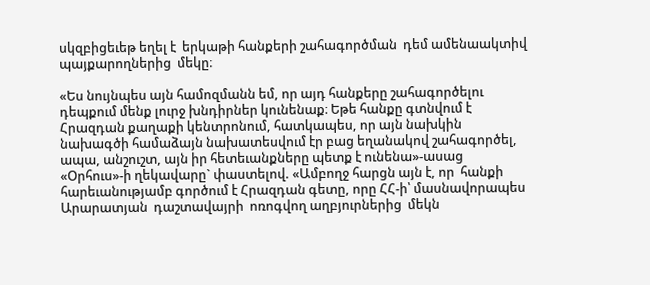սկզբիցեւեթ եղել է  երկաթի հանքերի շահագործման  դեմ ամենաակտիվ պայքարողներից  մեկը։

«Ես նույնպես այն համոզմանն եմ, որ այդ հանքերը շահագործելու դեպքում մենք լուրջ խնդիրներ կունենաք։ Եթե հանքը գտնվում է Հրազդան քաղաքի կենտրոնում, հատկապես, որ այն նախկին նախագծի համաձայն նախատեսվում էր բաց եղանակով շահագործել, ապա, անշուշտ, այն իր հետեւանքները պետք է ունենա»-ասաց «Օրհուս»-ի ղեկավարը` փաստելով. «Ամբողջ հարցն այն է, որ  հանքի հարեւանությամբ գործում է Հրազդան գետը, որը ՀՀ-ի՝ մասնավորապես  Արարատյան  դաշտավայրի  ոռոգվող աղբյուրներից  մեկն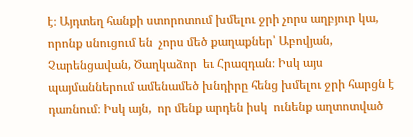է։ Այդտեղ հանքի ստորոտում խմելու ջրի չորս աղբյուր կա, որոնք սնուցում են  չորս մեծ քաղաքներ՝ Աբովյան, Չարենցավան, Ծաղկաձոր  եւ Հրազդան։ Իսկ այս պայմաններում ամենամեծ խնդիրը հենց խմելու ջրի հարցն է դառնում։ Իսկ այն,  որ մենք արդեն իսկ  ունենք աղտոտված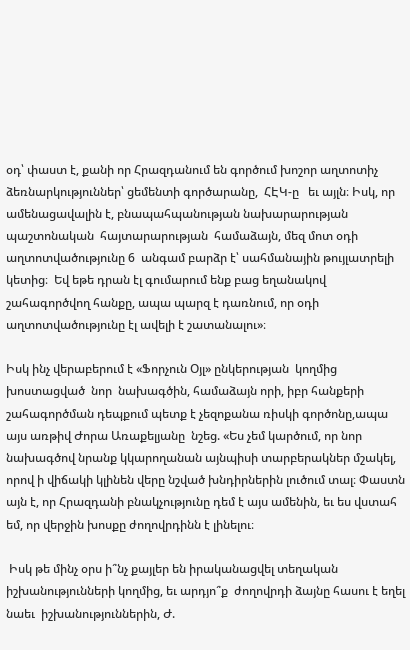օդ՝ փաստ է, քանի որ Հրազդանում են գործում խոշոր աղտոտիչ ձեռնարկություններ՝ ցեմենտի գործարանը,  ՀԷԿ-ը   եւ այլն։ Իսկ, որ ամենացավալին է, բնապահպանության նախարարության  պաշտոնական  հայտարարության  համաձայն, մեզ մոտ օդի աղտոտվածությունը 6  անգամ բարձր է՝ սահմանային թույլատրելի կետից։  Եվ եթե դրան էլ գումարում ենք բաց եղանակով  շահագործվող հանքը, ապա պարզ է դառնում, որ օդի աղտոտվածությունը էլ ավելի է շատանալու»։

Իսկ ինչ վերաբերում է «Ֆորչուն Օյլ» ընկերության  կողմից խոստացված  նոր  նախագծին, համաձայն որի, իբր հանքերի շահագործման դեպքում պետք է չեզոքանա ռիսկի գործոնը,ապա այս առթիվ Ժորա Առաքելյանը  նշեց. «Ես չեմ կարծում, որ նոր նախագծով նրանք կկարողանան այնպիսի տարբերակներ մշակել,  որով ի վիճակի կլինեն վերը նշված խնդիրներին լուծում տալ։ Փաստն այն է, որ Հրազդանի բնակչությունը դեմ է այս ամենին, եւ ես վստահ եմ, որ վերջին խոսքը ժողովրդինն է լինելու։

 Իսկ թե մինչ օրս ի՞նչ քայլեր են իրականացվել տեղական իշխանությունների կողմից, եւ արդյո՞ք  ժողովրդի ձայնը հասու է եղել նաեւ  իշխանություններին, Ժ.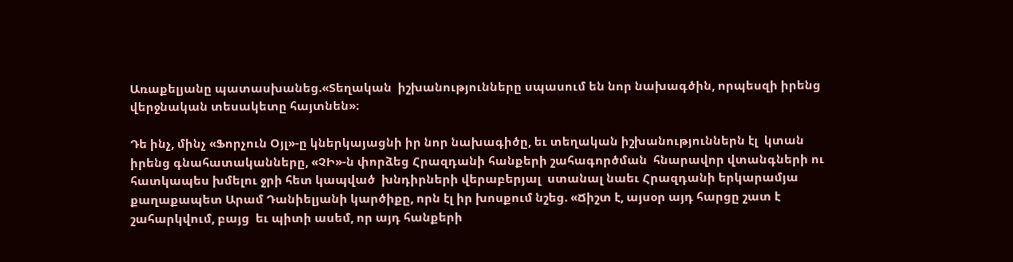Առաքելյանը պատասխանեց.«Տեղական  իշխանությունները սպասում են նոր նախագծին, որպեսզի իրենց վերջնական տեսակետը հայտնեն»։

Դե ինչ, մինչ «Ֆորչուն Օյլ»-ը կներկայացնի իր նոր նախագիծը, եւ տեղական իշխանություններն էլ  կտան  իրենց գնահատականները, «ՉԻ»-ն փորձեց Հրազդանի հանքերի շահագործման  հնարավոր վտանգների ու հատկապես խմելու ջրի հետ կապված  խնդիրների վերաբերյալ  ստանալ նաեւ Հրազդանի երկարամյա քաղաքապետ Արամ Դանիելյանի կարծիքը, որն էլ իր խոսքում նշեց. «Ճիշտ է, այսօր այդ հարցը շատ է շահարկվում, բայց  եւ պիտի ասեմ, որ այդ հանքերի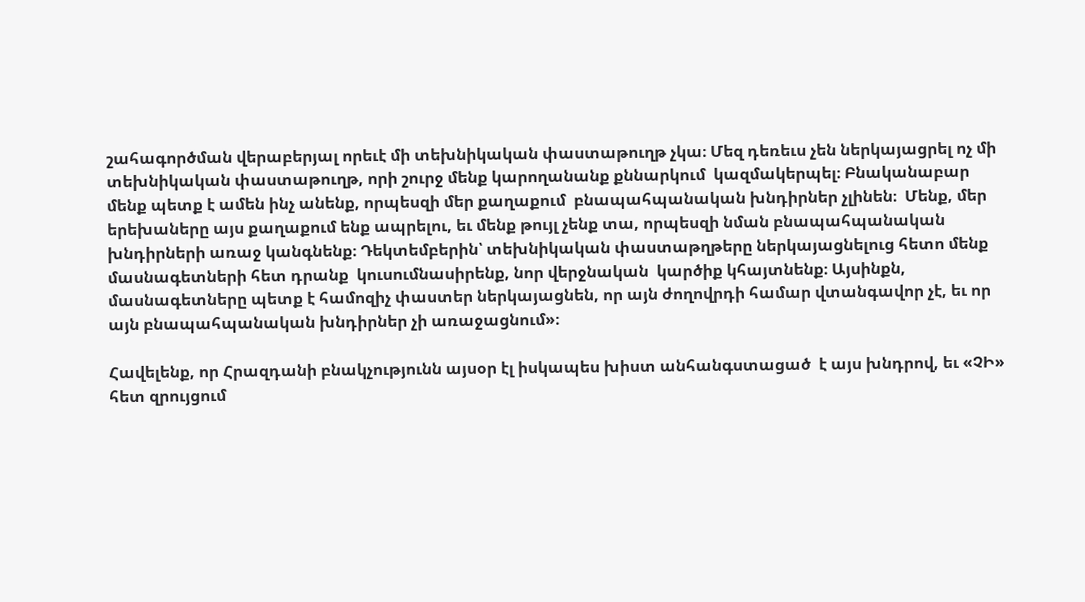շահագործման վերաբերյալ որեւէ մի տեխնիկական փաստաթուղթ չկա։ Մեզ դեռեւս չեն ներկայացրել ոչ մի տեխնիկական փաստաթուղթ, որի շուրջ մենք կարողանանք քննարկում  կազմակերպել։ Բնականաբար մենք պետք է ամեն ինչ անենք, որպեսզի մեր քաղաքում  բնապահպանական խնդիրներ չլինեն։  Մենք, մեր երեխաները այս քաղաքում ենք ապրելու, եւ մենք թույլ չենք տա, որպեսզի նման բնապահպանական խնդիրների առաջ կանգնենք։ Դեկտեմբերին՝ տեխնիկական փաստաթղթերը ներկայացնելուց հետո մենք մասնագետների հետ դրանք  կուսումնասիրենք, նոր վերջնական  կարծիք կհայտնենք։ Այսինքն, մասնագետները պետք է համոզիչ փաստեր ներկայացնեն, որ այն ժողովրդի համար վտանգավոր չէ, եւ որ  այն բնապահպանական խնդիրներ չի առաջացնում»։

Հավելենք, որ Հրազդանի բնակչությունն այսօր էլ իսկապես խիստ անհանգստացած  է այս խնդրով, եւ «ՉԻ» հետ զրույցում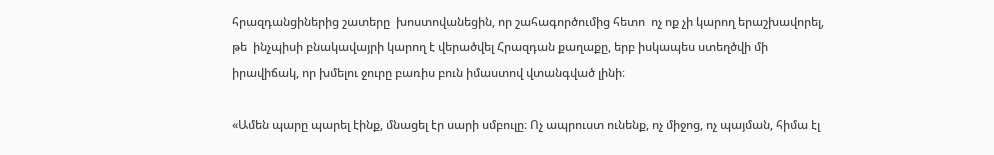հրազդանցիներից շատերը  խոստովանեցին, որ շահագործումից հետո  ոչ ոք չի կարող երաշխավորել, թե  ինչպիսի բնակավայրի կարող է վերածվել Հրազդան քաղաքը, երբ իսկապես ստեղծվի մի իրավիճակ, որ խմելու ջուրը բառիս բուն իմաստով վտանգված լինի։

«Ամեն պարը պարել էինք, մնացել էր սարի սմբուլը։ Ոչ ապրուստ ունենք, ոչ միջոց, ոչ պայման, հիմա էլ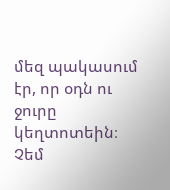մեզ պակասում էր, որ օդն ու ջուրը կեղտոտեին։ Չեմ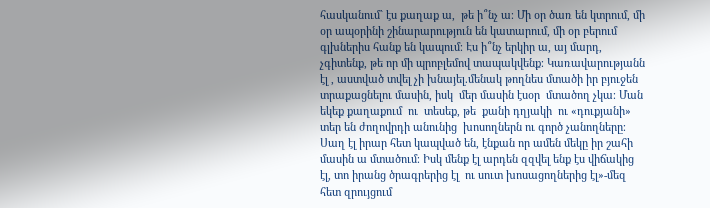հասկանում` էս քաղաք ա,  թե ի՞նչ ա։ Մի օր ծառ են կտրում, մի օր ապօրինի շինարարություն են կատարում, մի օր բերում գլխներիս հանք են կապում։ Էս ի՞նչ երկիր ա, այ մարդ, չգիտենք, թե որ մի պրոբլեմով տապակվենք։ Կառավարությանն էլ , աստված տվել չի խնայել.մենակ թողնես մտածի իր բյուջեն տրաքացնելու մասին, իսկ  մեր մասին էսօր  մտածող չկա։ Ման եկեք քաղաքում  ու  տեսեք, թե  քանի դղյակի  ու «դուքյանի» տեր են ժողովրդի անունից  խոսողներն ու գործ չանողները։ Սաղ էլ իրար հետ կապված են, էնքան որ ամեն մեկը իր շահի մասին ա մտածում։ Իսկ մենք էլ արդեն զզվել ենք էս վիճակից էլ, տո իրանց ծրագրերից էլ  ու սուտ խոսացողներից էլ»-մեզ հետ զրույցում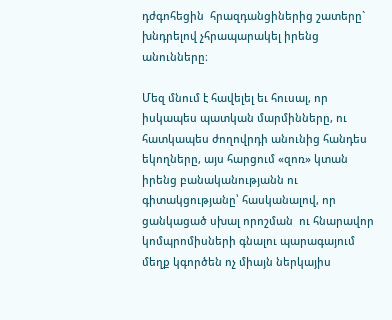դժգոհեցին  հրազդանցիներից շատերը` խնդրելով չհրապարակել իրենց անունները։

Մեզ մնում է հավելել եւ հուսալ, որ իսկապես պատկան մարմինները, ու հատկապես ժողովրդի անունից հանդես եկողները, այս հարցում «զոռ» կտան իրենց բանականությանն ու գիտակցությանը՝ հասկանալով, որ ցանկացած սխալ որոշման  ու հնարավոր կոմպրոմիսների գնալու պարագայում  մեղք կգործեն ոչ միայն ներկայիս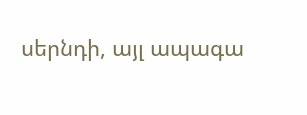սերնդի, այլ ապագա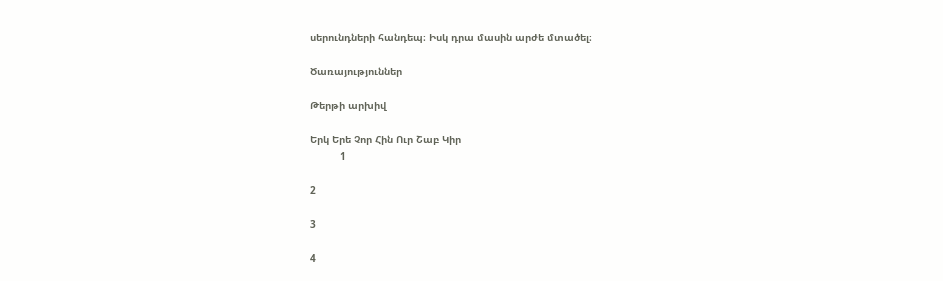սերունդների հանդեպ։ Իսկ դրա մասին արժե մտածել։

Ծառայություններ

Թերթի արխիվ

Երկ Երե Չոր Հին Ուր Շաբ Կիր
          1

2

3

4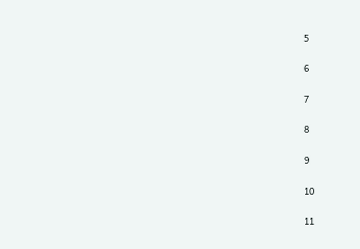5

6

7

8

9

10

11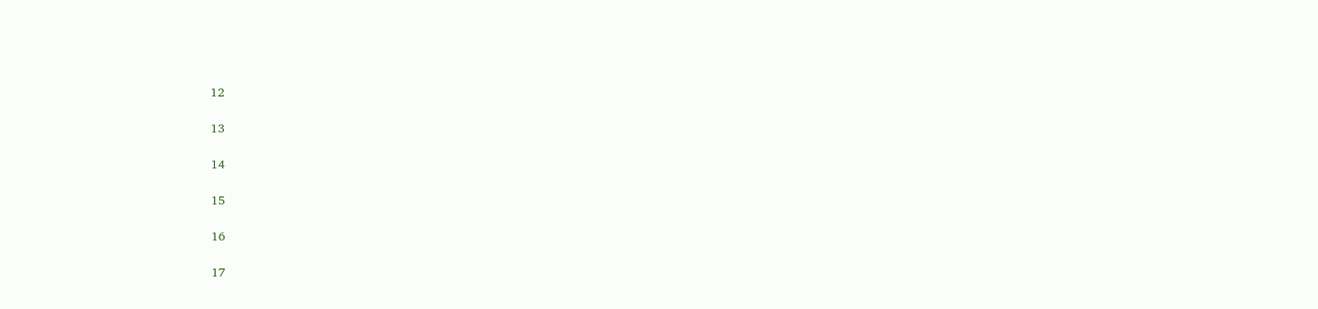12

13

14

15

16

17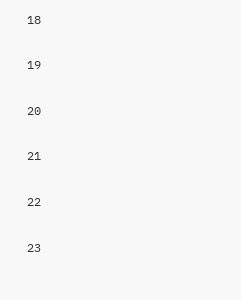18

19

20

21

22

23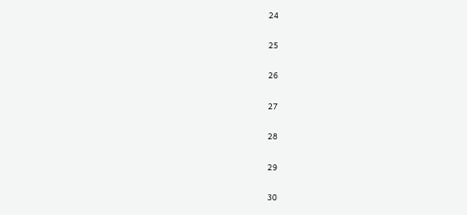24

25

26

27

28

29

30